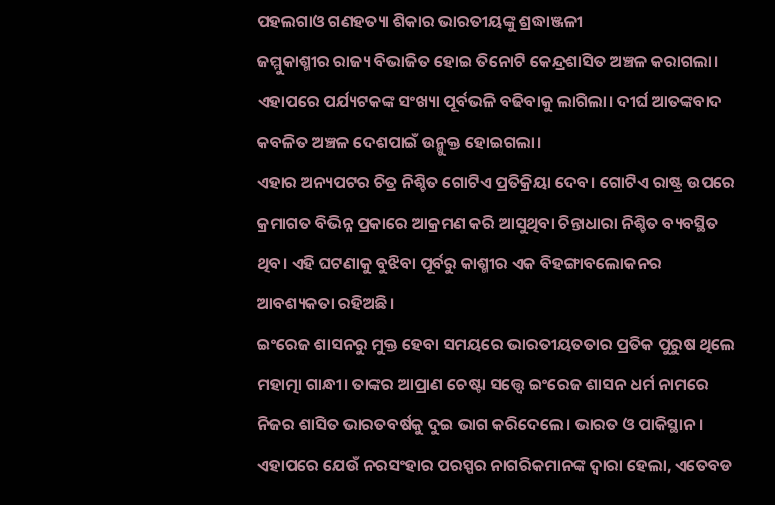ପହଲଗାଓ ଗଣହତ୍ୟା ଶିକାର ଭାରତୀୟଙ୍କୁ ଶ୍ରଦ୍ଧାଞ୍ଜଳୀ
ଜମ୍ମୁକାଶ୍ମୀର ରାଜ୍ୟ ବିଭାଜିତ ହୋଇ ତିନୋଟି କେନ୍ଦ୍ରଶାସିତ ଅଞ୍ଚଳ କରାଗଲା। ଏହାପରେ ପର୍ଯ୍ୟଟକଙ୍କ ସଂଖ୍ୟା ପୂର୍ବଭଳି ବଢିବାକୁ ଲାଗିଲା। ଦୀର୍ଘ ଆତଙ୍କବାଦ କବଳିତ ଅଞ୍ଚଳ ଦେଶପାଇଁ ଉନ୍ମୁକ୍ତ ହୋଇଗଲା।
ଏହାର ଅନ୍ୟପଟର ଚିତ୍ର ନିଶ୍ଚିତ ଗୋଟିଏ ପ୍ରତିକ୍ରିୟା ଦେବ। ଗୋଟିଏ ରାଷ୍ଟ୍ର ଉପରେ କ୍ରମାଗତ ବିଭିନ୍ନ ପ୍ରକାରେ ଆକ୍ରମଣ କରି ଆସୁଥିବା ଚିନ୍ତାଧାରା ନିଶ୍ଚିତ ବ୍ୟବସ୍ଥିତ ଥିବ। ଏହି ଘଟଣାକୁ ବୁଝିବା ପୂର୍ବରୁ କାଶ୍ମୀର ଏକ ବିହଙ୍ଗାବଲୋକନର ଆବଶ୍ୟକତା ରହିଅଛି।
ଇଂରେଜ ଶାସନରୁ ମୁକ୍ତ ହେବା ସମୟରେ ଭାରତୀୟତତାର ପ୍ରତିକ ପୁରୁଷ ଥିଲେ ମହାତ୍ମା ଗାନ୍ଧୀ। ତାଙ୍କର ଆପ୍ରାଣ ଚେଷ୍ଟା ସତ୍ତ୍ୱେ ଇଂରେଜ ଶାସନ ଧର୍ମ ନାମରେ ନିଜର ଶାସିତ ଭାରତବର୍ଷକୁ ଦୁଇ ଭାଗ କରିଦେଲେ। ଭାରତ ଓ ପାକିସ୍ଥାନ। ଏହାପରେ ଯେଉଁ ନରସଂହାର ପରସ୍ପର ନାଗରିକମାନଙ୍କ ଦ୍ୱାରା ହେଲା, ଏତେବଡ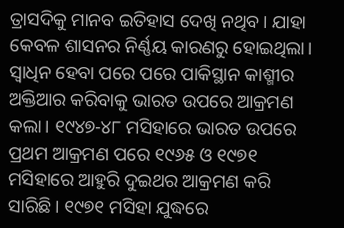ତ୍ରାସଦିକୁ ମାନବ ଇତିହାସ ଦେଖି ନଥିବ। ଯାହା କେବଳ ଶାସନର ନିର୍ଣ୍ଣୟ କାରଣରୁ ହୋଇଥିଲା।
ସ୍ୱାଧିନ ହେବା ପରେ ପରେ ପାକିସ୍ଥାନ କାଶ୍ମୀର ଅକ୍ତିଆର କରିବାକୁ ଭାରତ ଉପରେ ଆକ୍ରମଣ କଲା। ୧୯୪୭-୪୮ ମସିହାରେ ଭାରତ ଉପରେ ପ୍ରଥମ ଆକ୍ରମଣ ପରେ ୧୯୬୫ ଓ ୧୯୭୧ ମସିହାରେ ଆହୁରି ଦୁଇଥର ଆକ୍ରମଣ କରି ସାରିଛି। ୧୯୭୧ ମସିହା ଯୁଦ୍ଧରେ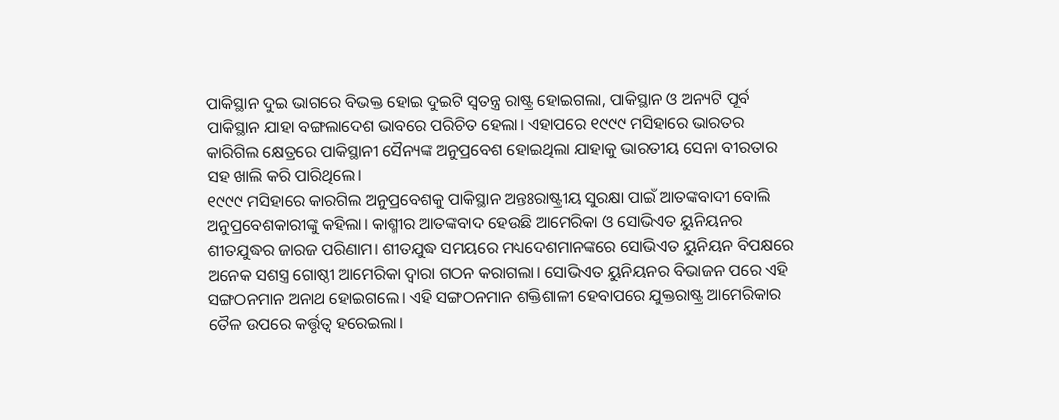ପାକିସ୍ଥାନ ଦୁଇ ଭାଗରେ ବିଭକ୍ତ ହୋଇ ଦୁଇଟି ସ୍ୱତନ୍ତ୍ର ରାଷ୍ଟ୍ର ହୋଇଗଲା, ପାକିସ୍ଥାନ ଓ ଅନ୍ୟଟି ପୂର୍ବ ପାକିସ୍ଥାନ ଯାହା ବଙ୍ଗଲାଦେଶ ଭାବରେ ପରିଚିତ ହେଲା। ଏହାପରେ ୧୯୯୯ ମସିହାରେ ଭାରତର କାରିଗିଲ କ୍ଷେତ୍ରରେ ପାକିସ୍ଥାନୀ ସୈନ୍ୟଙ୍କ ଅନୁପ୍ରବେଶ ହୋଇଥିଲା ଯାହାକୁ ଭାରତୀୟ ସେନା ବୀରତାର ସହ ଖାଲି କରି ପାରିଥିଲେ।
୧୯୯୯ ମସିହାରେ କାରଗିଲ ଅନୁପ୍ରବେଶକୁ ପାକିସ୍ଥାନ ଅନ୍ତଃରାଷ୍ଟ୍ରୀୟ ସୁରକ୍ଷା ପାଇଁ ଆତଙ୍କବାଦୀ ବୋଲି ଅନୁପ୍ରବେଶକାରୀଙ୍କୁ କହିଲା। କାଶ୍ମୀର ଆତଙ୍କବାଦ ହେଉଛି ଆମେରିକା ଓ ସୋଭିଏତ ୟୁନିୟନର ଶୀତଯୁଦ୍ଧର ଜାରଜ ପରିଣାମ। ଶୀତଯୁଦ୍ଧ ସମୟରେ ମଧ୍ୟଦେଶମାନଙ୍କରେ ସୋଭିଏତ ୟୁନିୟନ ବିପକ୍ଷରେ ଅନେକ ସଶସ୍ତ୍ର ଗୋଷ୍ଠୀ ଆମେରିକା ଦ୍ୱାରା ଗଠନ କରାଗଲା। ସୋଭିଏତ ୟୁନିୟନର ବିଭାଜନ ପରେ ଏହି ସଙ୍ଗଠନମାନ ଅନାଥ ହୋଇଗଲେ। ଏହି ସଙ୍ଗଠନମାନ ଶକ୍ତିଶାଳୀ ହେବାପରେ ଯୁକ୍ତରାଷ୍ଟ୍ର ଆମେରିକାର ତୈଳ ଉପରେ କର୍ତ୍ତୃତ୍ୱ ହରେଇଲା।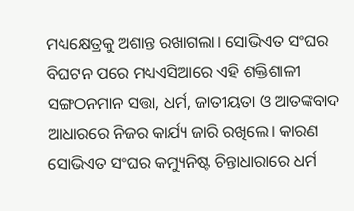ମଧ୍ୟକ୍ଷେତ୍ରକୁ ଅଶାନ୍ତ ରଖାଗଲା। ସୋଭିଏତ ସଂଘର ବିଘଟନ ପରେ ମଧ୍ୟଏସିଆରେ ଏହି ଶକ୍ତିଶାଳୀ ସଙ୍ଗଠନମାନ ସତ୍ତା, ଧର୍ମ, ଜାତୀୟତା ଓ ଆତଙ୍କବାଦ ଆଧାରରେ ନିଜର କାର୍ଯ୍ୟ ଜାରି ରଖିଲେ। କାରଣ ସୋଭିଏତ ସଂଘର କମ୍ୟୁନିଷ୍ଟ ଚିନ୍ତାଧାରାରେ ଧର୍ମ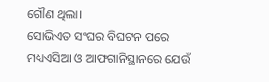ଗୌଣ ଥିଲା।
ସୋଭିଏତ ସଂଘର ବିଘଟନ ପରେ ମଧ୍ୟଏସିଆ ଓ ଆଫଗାନିସ୍ଥାନରେ ଯେଉଁ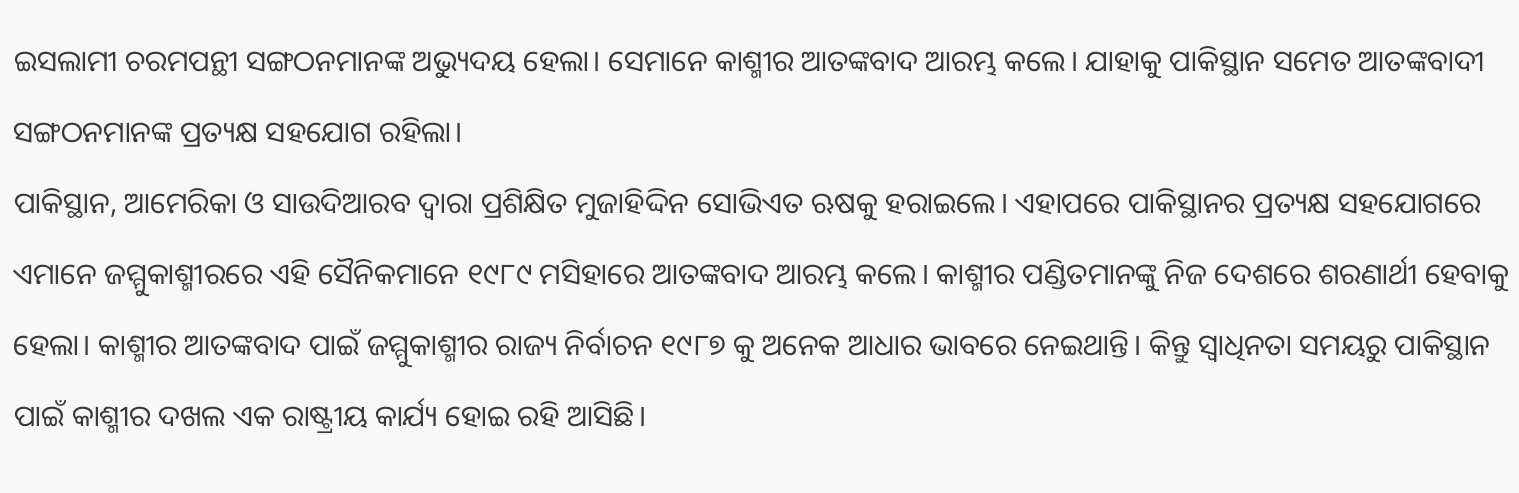ଇସଲାମୀ ଚରମପନ୍ଥୀ ସଙ୍ଗଠନମାନଙ୍କ ଅଭ୍ୟୁଦୟ ହେଲା। ସେମାନେ କାଶ୍ମୀର ଆତଙ୍କବାଦ ଆରମ୍ଭ କଲେ। ଯାହାକୁ ପାକିସ୍ଥାନ ସମେତ ଆତଙ୍କବାଦୀ ସଙ୍ଗଠନମାନଙ୍କ ପ୍ରତ୍ୟକ୍ଷ ସହଯୋଗ ରହିଲା।
ପାକିସ୍ଥାନ, ଆମେରିକା ଓ ସାଉଦିଆରବ ଦ୍ୱାରା ପ୍ରଶିକ୍ଷିତ ମୁଜାହିଦ୍ଦିନ ସୋଭିଏତ ଋଷକୁ ହରାଇଲେ। ଏହାପରେ ପାକିସ୍ଥାନର ପ୍ରତ୍ୟକ୍ଷ ସହଯୋଗରେ ଏମାନେ ଜମ୍ମୁକାଶ୍ମୀରରେ ଏହି ସୈନିକମାନେ ୧୯୮୯ ମସିହାରେ ଆତଙ୍କବାଦ ଆରମ୍ଭ କଲେ। କାଶ୍ମୀର ପଣ୍ଡିତମାନଙ୍କୁ ନିଜ ଦେଶରେ ଶରଣାର୍ଥୀ ହେବାକୁ ହେଲା। କାଶ୍ମୀର ଆତଙ୍କବାଦ ପାଇଁ ଜମ୍ମୁକାଶ୍ମୀର ରାଜ୍ୟ ନିର୍ବାଚନ ୧୯୮୭ କୁ ଅନେକ ଆଧାର ଭାବରେ ନେଇଥାନ୍ତି। କିନ୍ତୁ ସ୍ୱାଧିନତା ସମୟରୁ ପାକିସ୍ଥାନ ପାଇଁ କାଶ୍ମୀର ଦଖଲ ଏକ ରାଷ୍ଟ୍ରୀୟ କାର୍ଯ୍ୟ ହୋଇ ରହି ଆସିଛି।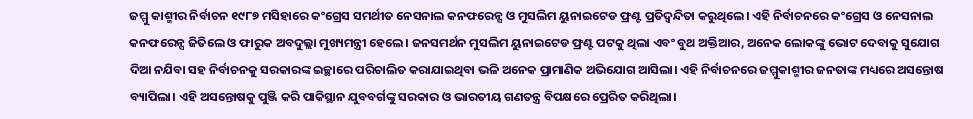ଜମ୍ମୁ କାଶ୍ମୀର ନିର୍ବାଚନ ୧୯୮୭ ମସିହାରେ କଂଗ୍ରେସ ସମର୍ଥୀତ ନେସନାଲ କନଫରେନ୍ସ ଓ ମୁସଲିମ ୟୁନାଇଟେଡ ଫ୍ରଣ୍ଟ ପ୍ରତିଦ୍ୱନ୍ଦିତା କରୁଥିଲେ। ଏହି ନିର୍ବାଚନରେ କଂଗ୍ରେସ ଓ ନେସନାଲ କନଫରେନ୍ସ ଜିତିଲେ ଓ ଫାରୁକ ଅବଦୁଲ୍ଲା ମୁଖ୍ୟମନ୍ତ୍ରୀ ହେଲେ। ଜନସମର୍ଥନ ମୁସଲିମ ୟୁନାଇଟେଡ ଫ୍ରଣ୍ଟ ପଟକୁ ଥିଲା ଏବଂ ବୁଥ ଅକ୍ତିଆର, ଅନେକ ଲୋକଙ୍କୁ ଭୋଟ ଦେବାକୁ ସୁଯୋଗ ଦିଆ ନଯିବା ସହ ନିର୍ବାଚନକୁ ସରକାରଙ୍କ ଇଚ୍ଛାରେ ପରିଚାଲିତ କରାଯାଇଥିବା ଭଳି ଅନେକ ପ୍ରାମାଣିକ ଅଭିଯୋଗ ଆସିଲା। ଏହି ନିର୍ବାଚନରେ ଜମ୍ମୁକାଶ୍ମୀର ଜନତାଙ୍କ ମଧ୍ୟରେ ଅସନ୍ତୋଷ ବ୍ୟାପିଲା। ଏହି ଅସନ୍ତୋଷକୁ ପୁଞ୍ଜି କରି ପାକିସ୍ଥାନ ଯୁବବର୍ଗଙ୍କୁ ସରକାର ଓ ଭାରତୀୟ ଗଣତନ୍ତ୍ର ବିପକ୍ଷରେ ପ୍ରେରିତ କରିଥିଲା।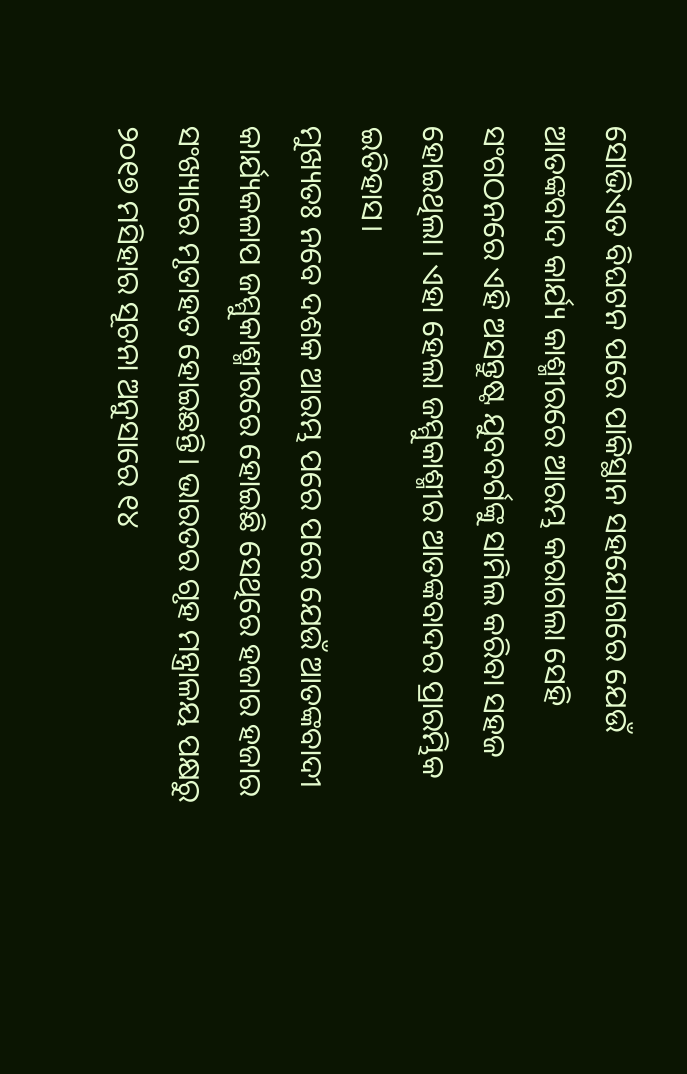ସୋଭିଏତ ବିଘଟନ ପରେ ପାକିସ୍ଥାନ ସହଯୋଗରେ ଯେଉଁ ଆତଙ୍କବାଦ କାର୍ଯ୍ୟ କାଶ୍ମୀରରେ ଆରମ୍ଭ କରାଗଲା ସେହି ସଂଗଠନରେ ଏହି ଅସନ୍ତୁଷ୍ଟ ଯୁବବର୍ଗଙ୍କୁ ସାମିଲ କରିବା ସହଜ ହୋଇଥିଲା। ଏହା ହେଲା ଜମ୍ମୁକାଶ୍ମୀର ଆତଙ୍କବାଦର ପ୍ରାରମ୍ଭିକ ଇତିହାସ।
ମୁଖ୍ୟତଃ ନବେ ଦଶକ ଆରମ୍ଭ ପରେ ପରେ ଯେଉଁ ଆତଙ୍କବାଦୀ କାର୍ଯ୍ୟକଳାପ ଜମ୍ମୁକାଶ୍ମୀରରେ ହୋଇଛି ସେଥିରେ ହଜାର ହଜାର ସଂଖ୍ୟାରେ ମୃତାହତ ହୋଇଛନ୍ତି। ଭାରତର ଗୃହ ମନ୍ତ୍ରାଳୟ ପକ୍ଷରୁ ୨୦୧୭ ମସିହାର ସୂଚନା ଅନୁସାରେ ୧୪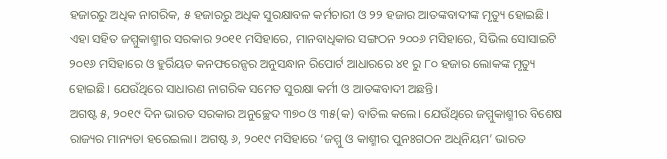ହଜାରରୁ ଅଧିକ ନାଗରିକ, ୫ ହଜାରରୁ ଅଧିକ ସୁରକ୍ଷାବଳ କର୍ମଚାରୀ ଓ ୨୨ ହଜାର ଆତଙ୍କବାଦୀଙ୍କ ମୃତ୍ୟୁ ହୋଇଛି। ଏହା ସହିତ ଜମ୍ମୁକାଶ୍ମୀର ସରକାର ୨୦୧୧ ମସିହାରେ, ମାନବାଧିକାର ସଙ୍ଗଠନ ୨୦୦୬ ମସିହାରେ, ସିଭିଲ ସୋସାଇଟି ୨୦୧୬ ମସିହାରେ ଓ ହୁର୍ରିୟତ କନଫରେନ୍ସର ଅନୁସନ୍ଧାନ ରିପୋର୍ଟ ଆଧାରରେ ୪୧ ରୁ ୮୦ ହଜାର ଲୋକଙ୍କ ମୃତ୍ୟୁ ହୋଇଛି। ଯେଉଁଥିରେ ସାଧାରଣ ନାଗରିକ ସମେତ ସୁରକ୍ଷା କର୍ମୀ ଓ ଆତଙ୍କବାଦୀ ଅଛନ୍ତି।
ଅଗଷ୍ଟ ୫, ୨୦୧୯ ଦିନ ଭାରତ ସରକାର ଅନୁଚ୍ଛେଦ ୩୭୦ ଓ ୩୫(କ) ବାତିଲ କଲେ। ଯେଉଁଥିରେ ଜମ୍ମୁକାଶ୍ମୀର ବିଶେଷ ରାଜ୍ୟର ମାନ୍ୟତା ହରେଇଲା। ଅଗଷ୍ଟ ୬, ୨୦୧୯ ମସିହାରେ ‘ଜମ୍ମୁ ଓ କାଶ୍ମୀର ପୁନଃଗଠନ ଅଧିନିୟମ’ ଭାରତ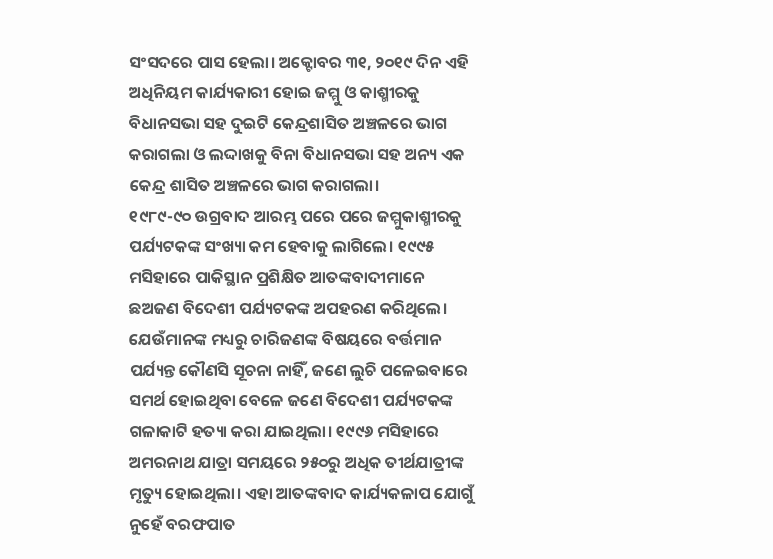ସଂସଦରେ ପାସ ହେଲା। ଅକ୍ଟୋବର ୩୧, ୨୦୧୯ ଦିନ ଏହି ଅଧିନିୟମ କାର୍ଯ୍ୟକାରୀ ହୋଇ ଜମ୍ମୁ ଓ କାଶ୍ମୀରକୁ ବିଧାନସଭା ସହ ଦୁଇଟି କେନ୍ଦ୍ରଶାସିତ ଅଞ୍ଚଳରେ ଭାଗ କରାଗଲା ଓ ଲଦ୍ଦାଖକୁ ବିନା ବିଧାନସଭା ସହ ଅନ୍ୟ ଏକ କେନ୍ଦ୍ର ଶାସିତ ଅଞ୍ଚଳରେ ଭାଗ କରାଗଲା।
୧୯୮୯-୯୦ ଉଗ୍ରବାଦ ଆରମ୍ଭ ପରେ ପରେ ଜମ୍ମୁକାଶ୍ମୀରକୁ ପର୍ଯ୍ୟଟକଙ୍କ ସଂଖ୍ୟା କମ ହେବାକୁ ଲାଗିଲେ। ୧୯୯୫ ମସିହାରେ ପାକିସ୍ଥାନ ପ୍ରଶିକ୍ଷିତ ଆତଙ୍କବାଦୀମାନେ ଛଅଜଣ ବିଦେଶୀ ପର୍ଯ୍ୟଟକଙ୍କ ଅପହରଣ କରିଥିଲେ। ଯେଉଁମାନଙ୍କ ମଧ୍ୟରୁ ଚାରିଜଣଙ୍କ ବିଷୟରେ ବର୍ତ୍ତମାନ ପର୍ଯ୍ୟନ୍ତ କୌଣସି ସୂଚନା ନାହିଁ, ଜଣେ ଲୁଚି ପଳେଇବାରେ ସମର୍ଥ ହୋଇଥିବା ବେଳେ ଜଣେ ବିଦେଶୀ ପର୍ଯ୍ୟଟକଙ୍କ ଗଳାକାଟି ହତ୍ୟା କରା ଯାଇଥିଲା। ୧୯୯୬ ମସିହାରେ ଅମରନାଥ ଯାତ୍ରା ସମୟରେ ୨୫୦ରୁ ଅଧିକ ତୀର୍ଥଯାତ୍ରୀଙ୍କ ମୃତ୍ୟୁ ହୋଇଥିଲା। ଏହା ଆତଙ୍କବାଦ କାର୍ଯ୍ୟକଳାପ ଯୋଗୁଁ ନୁହେଁ ବରଫପାତ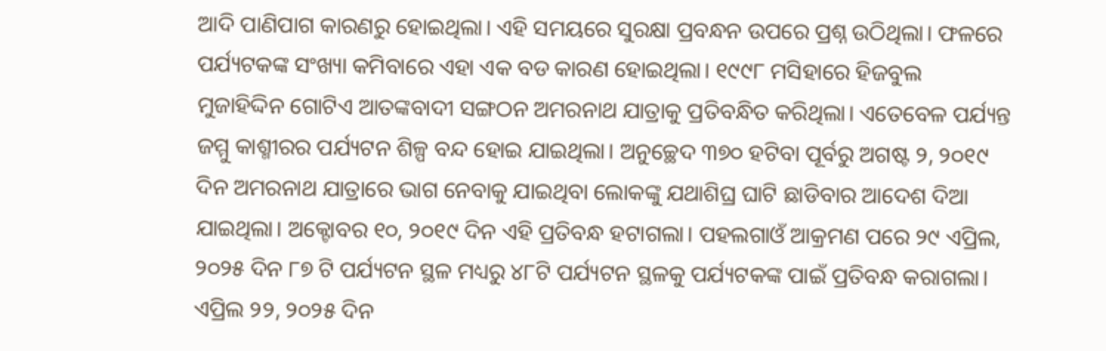ଆଦି ପାଣିପାଗ କାରଣରୁ ହୋଇଥିଲା। ଏହି ସମୟରେ ସୁରକ୍ଷା ପ୍ରବନ୍ଧନ ଉପରେ ପ୍ରଶ୍ନ ଉଠିଥିଲା। ଫଳରେ ପର୍ଯ୍ୟଟକଙ୍କ ସଂଖ୍ୟା କମିବାରେ ଏହା ଏକ ବଡ କାରଣ ହୋଇଥିଲା। ୧୯୯୮ ମସିହାରେ ହିଜବୁଲ ମୁଜାହିଦ୍ଦିନ ଗୋଟିଏ ଆତଙ୍କବାଦୀ ସଙ୍ଗଠନ ଅମରନାଥ ଯାତ୍ରାକୁ ପ୍ରତିବନ୍ଧିତ କରିଥିଲା। ଏତେବେଳ ପର୍ଯ୍ୟନ୍ତ ଜମ୍ମୁ କାଶ୍ମୀରର ପର୍ଯ୍ୟଟନ ଶିଳ୍ପ ବନ୍ଦ ହୋଇ ଯାଇଥିଲା। ଅନୁଚ୍ଛେଦ ୩୭୦ ହଟିବା ପୂର୍ବରୁ ଅଗଷ୍ଟ ୨, ୨୦୧୯ ଦିନ ଅମରନାଥ ଯାତ୍ରାରେ ଭାଗ ନେବାକୁ ଯାଇଥିବା ଲୋକଙ୍କୁ ଯଥାଶିଘ୍ର ଘାଟି ଛାଡିବାର ଆଦେଶ ଦିଆ ଯାଇଥିଲା। ଅକ୍ଟୋବର ୧୦, ୨୦୧୯ ଦିନ ଏହି ପ୍ରତିବନ୍ଧ ହଟାଗଲା। ପହଲଗାଓଁ ଆକ୍ରମଣ ପରେ ୨୯ ଏପ୍ରିଲ, ୨୦୨୫ ଦିନ ୮୭ ଟି ପର୍ଯ୍ୟଟନ ସ୍ଥଳ ମଧ୍ୟରୁ ୪୮ଟି ପର୍ଯ୍ୟଟନ ସ୍ଥଳକୁ ପର୍ଯ୍ୟଟକଙ୍କ ପାଇଁ ପ୍ରତିବନ୍ଧ କରାଗଲା।
ଏପ୍ରିଲ ୨୨, ୨୦୨୫ ଦିନ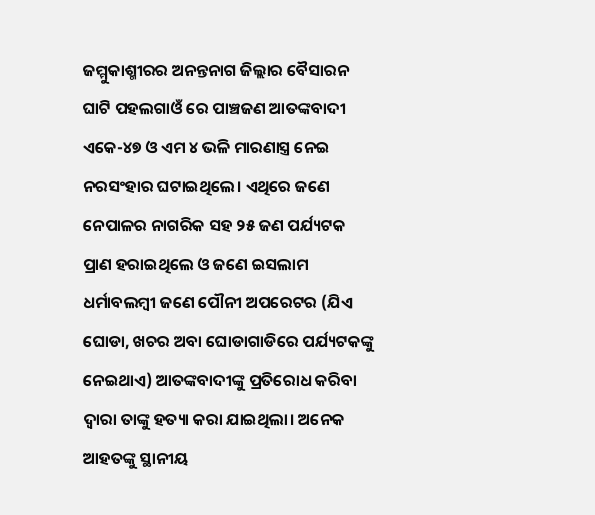ଜମ୍ମୁକାଶ୍ମୀରର ଅନନ୍ତନାଗ ଜିଲ୍ଲାର ବୈସାରନ ଘାଟି ପହଲଗାଓଁ ରେ ପାଞ୍ଚଜଣ ଆତଙ୍କବାଦୀ ଏକେ-୪୭ ଓ ଏମ ୪ ଭଳି ମାରଣାସ୍ତ୍ର ନେଇ ନରସଂହାର ଘଟାଇଥିଲେ। ଏଥିରେ ଜଣେ ନେପାଳର ନାଗରିକ ସହ ୨୫ ଜଣ ପର୍ଯ୍ୟଟକ ପ୍ରାଣ ହରାଇଥିଲେ ଓ ଜଣେ ଇସଲାମ ଧର୍ମାବଲମ୍ବୀ ଜଣେ ପୌନୀ ଅପରେଟର (ଯିଏ ଘୋଡା, ଖଚର ଅବା ଘୋଡାଗାଡିରେ ପର୍ଯ୍ୟଟକଙ୍କୁ ନେଇଥାଏ) ଆତଙ୍କବାଦୀଙ୍କୁ ପ୍ରତିରୋଧ କରିବା ଦ୍ୱାରା ତାଙ୍କୁ ହତ୍ୟା କରା ଯାଇଥିଲା। ଅନେକ ଆହତଙ୍କୁ ସ୍ଥାନୀୟ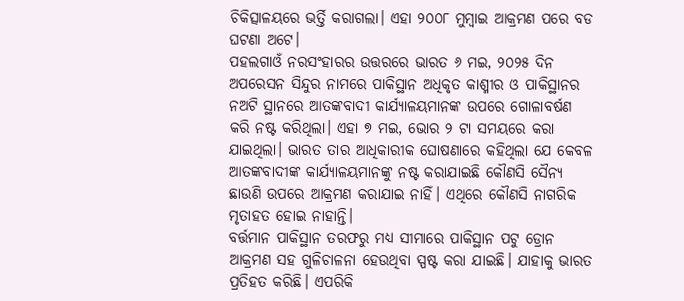ଚିକିତ୍ସାଳୟରେ ଭର୍ତ୍ତି କରାଗଲା। ଏହା ୨୦୦୮ ମୁମ୍ବାଇ ଆକ୍ରମଣ ପରେ ବଡ ଘଟଣା ଅଟେ।
ପହଲଗାଓଁ ନରସଂହାରର ଉତ୍ତରରେ ଭାରତ ୬ ମଇ, ୨୦୨୫ ଦିନ ଅପରେସନ ସିନ୍ଦୁର ନାମରେ ପାକିସ୍ଥାନ ଅଧିକୃତ କାଶ୍ମୀର ଓ ପାକିସ୍ଥାନର ନଅଟି ସ୍ଥାନରେ ଆତଙ୍କବାଦୀ କାର୍ଯ୍ୟାଳୟମାନଙ୍କ ଉପରେ ଗୋଳାବର୍ଷଣ କରି ନଷ୍ଟ କରିଥିଲା। ଏହା ୭ ମଇ, ଭୋର ୨ ଟା ସମୟରେ କରା ଯାଇଥିଲା। ଭାରତ ତାର ଆଧିକାରୀକ ଘୋଷଣାରେ କହିଥିଲା ଯେ କେବଳ ଆତଙ୍କବାଦୀଙ୍କ କାର୍ଯ୍ୟାଳୟମାନଙ୍କୁ ନଷ୍ଟ କରାଯାଇଛି କୌଣସି ସୈନ୍ୟ ଛାଉଣି ଉପରେ ଆକ୍ରମଣ କରାଯାଇ ନାହିଁ। ଏଥିରେ କୌଣସି ନାଗରିକ ମୃତାହତ ହୋଇ ନାହାନ୍ତି।
ବର୍ତ୍ତମାନ ପାକିସ୍ଥାନ ତରଫରୁ ମଧ୍ୟ ସୀମାରେ ପାକିସ୍ଥାନ ପଟୁ ଡ୍ରୋନ ଆକ୍ରମଣ ସହ ଗୁଳିଚାଳନା ହେଉଥିବା ସ୍ପଷ୍ଟ କରା ଯାଇଛି। ଯାହାକୁ ଭାରତ ପ୍ରତିହତ କରିଛି। ଏପରିକି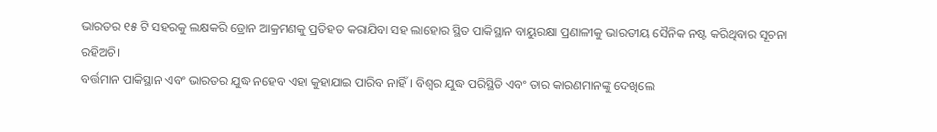ଭାରତର ୧୫ ଟି ସହରକୁ ଲକ୍ଷକରି ଡ୍ରୋନ ଆକ୍ରମଣକୁ ପ୍ରତିହତ କରାଯିବା ସହ ଲାହୋର ସ୍ଥିତ ପାକିସ୍ଥାନ ବାୟୁରକ୍ଷା ପ୍ରଣାଳୀକୁ ଭାରତୀୟ ସୈନିକ ନଷ୍ଟ କରିଥିବାର ସୂଚନା ରହିଅଚି।
ବର୍ତ୍ତମାନ ପାକିସ୍ଥାନ ଏବଂ ଭାରତର ଯୁଦ୍ଧ ନହେବ ଏହା କୁହାଯାଇ ପାରିବ ନାହିଁ। ବିଶ୍ୱର ଯୁଦ୍ଧ ପରିସ୍ଥିତି ଏବଂ ତାର କାରଣମାନଙ୍କୁ ଦେଖିଲେ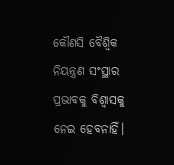କୌଣସି ବୈଶ୍ୱିକ ନିୟନ୍ତ୍ରଣ ସଂସ୍ଥାର ପ୍ରଭାବକୁ ବିଶ୍ୱାସକୁ ନେଇ ହେବନାହିଁ।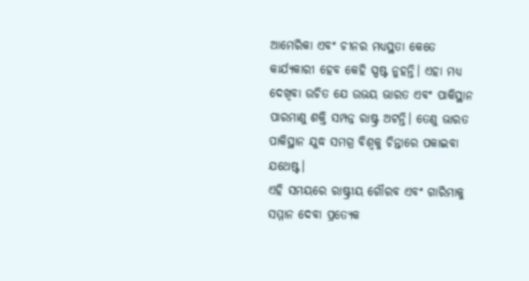ଆମେରିକା ଏବଂ ଚୀନର ମଧ୍ୟସ୍ଥତା କେତେ କାର୍ଯ୍ୟକାରୀ ହେବ କେହି ସ୍ପଷ୍ଟ ନୁହନ୍ତି। ଏହା ମଧ୍ୟ ଦେଖିବା ଉଚିତ ଯେ ଉଭୟ ଭାରତ ଏବଂ ପାକିସ୍ଥାନ ପାରମାଣୁ ଶକ୍ତି ସମ୍ପନ୍ନ ରାଷ୍ଟ୍ର ଅଟନ୍ତି। ତେଣୁ ଭାରତ ପାକିସ୍ଥାନ ଯୁଦ୍ଧ ସମଗ୍ର ବିଶ୍ୱକୁ ଚିନ୍ତାରେ ପକାଇବା ଯଥେଷ୍ଟ।
ଏହି ସମୟରେ ରାଷ୍ଟ୍ରୀୟ ଗୌରବ ଏବଂ ଗାରିମାକୁ ସମ୍ମାନ ଦେବା ପ୍ରତ୍ୟେକ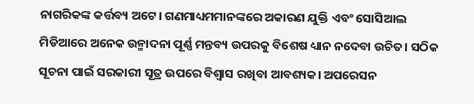ନାଗରିକଙ୍କ କର୍ତ୍ତବ୍ୟ ଅଟେ। ଗଣମାଧ୍ୟମମାନଙ୍କରେ ଅକାରଣ ଯୁକ୍ତି ଏବଂ ସୋସିଆଲ ମିଡିଆରେ ଅନେକ ଉନ୍ମାଦନା ପୂର୍ଣ୍ଣ ମନ୍ତବ୍ୟ ଉପରକୁ ବିଶେଷ ଧ୍ୟାନ ନଦେବା ଉଚିତ। ସଠିକ ସୂଚନା ପାଇଁ ସରକାରୀ ସୂତ୍ର ଉପରେ ବିଶ୍ୱାସ ରଖିବା ଆବଶ୍ୟକ। ଅପରେସନ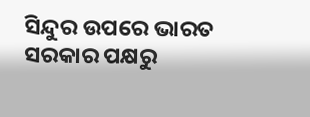ସିନ୍ଦୁର ଉପରେ ଭାରତ ସରକାର ପକ୍ଷରୁ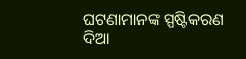ଘଟଣାମାନଙ୍କ ସ୍ପଷ୍ଟିକରଣ ଦିଆ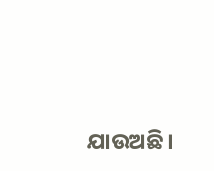ଯାଉଅଛି।